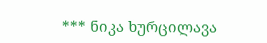*** ნიკა ხურცილავა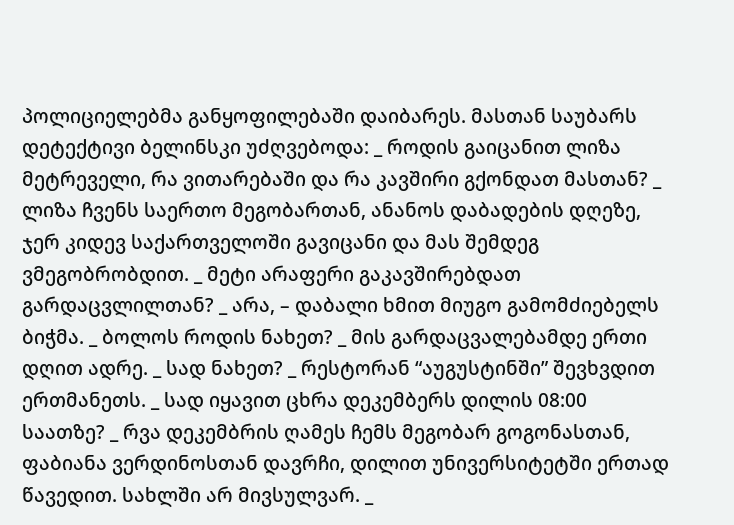პოლიციელებმა განყოფილებაში დაიბარეს. მასთან საუბარს დეტექტივი ბელინსკი უძღვებოდა: _ როდის გაიცანით ლიზა მეტრეველი, რა ვითარებაში და რა კავშირი გქონდათ მასთან? _ ლიზა ჩვენს საერთო მეგობართან, ანანოს დაბადების დღეზე, ჯერ კიდევ საქართველოში გავიცანი და მას შემდეგ ვმეგობრობდით. _ მეტი არაფერი გაკავშირებდათ გარდაცვლილთან? _ არა, – დაბალი ხმით მიუგო გამომძიებელს ბიჭმა. _ ბოლოს როდის ნახეთ? _ მის გარდაცვალებამდე ერთი დღით ადრე. _ სად ნახეთ? _ რესტორან “აუგუსტინში” შევხვდით ერთმანეთს. _ სად იყავით ცხრა დეკემბერს დილის 08:00 საათზე? _ რვა დეკემბრის ღამეს ჩემს მეგობარ გოგონასთან, ფაბიანა ვერდინოსთან დავრჩი, დილით უნივერსიტეტში ერთად წავედით. სახლში არ მივსულვარ. _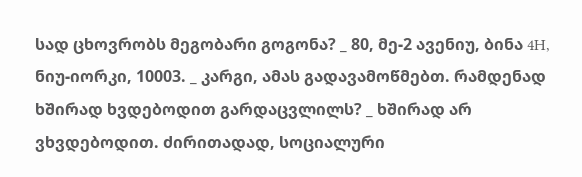სად ცხოვრობს მეგობარი გოგონა? _ 80, მე-2 ავენიუ, ბინა 4H, ნიუ-იორკი, 10003. _ კარგი, ამას გადავამოწმებთ. რამდენად ხშირად ხვდებოდით გარდაცვლილს? _ ხშირად არ ვხვდებოდით. ძირითადად, სოციალური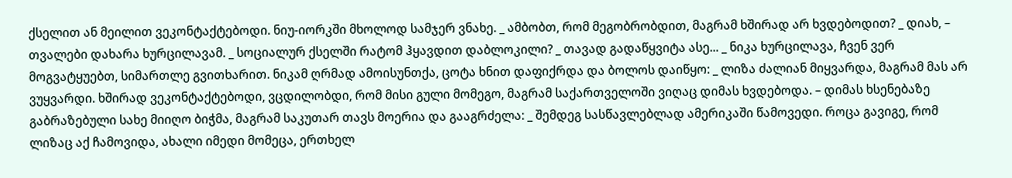ქსელით ან მეილით ვეკონტაქტებოდი. ნიუ-იორკში მხოლოდ სამჯერ ვნახე. _ ამბობთ, რომ მეგობრობდით, მაგრამ ხშირად არ ხვდებოდით? _ დიახ, – თვალები დახარა ხურცილავამ. _ სოციალურ ქსელში რატომ ჰყავდით დაბლოკილი? _ თავად გადაწყვიტა ასე... _ ნიკა ხურცილავა, ჩვენ ვერ მოგვატყუებთ, სიმართლე გვითხარით. ნიკამ ღრმად ამოისუნთქა, ცოტა ხნით დაფიქრდა და ბოლოს დაიწყო: _ ლიზა ძალიან მიყვარდა, მაგრამ მას არ ვუყვარდი. ხშირად ვეკონტაქტებოდი, ვცდილობდი, რომ მისი გული მომეგო, მაგრამ საქართველოში ვიღაც დიმას ხვდებოდა. – დიმას ხსენებაზე გაბრაზებული სახე მიიღო ბიჭმა, მაგრამ საკუთარ თავს მოერია და გააგრძელა: _ შემდეგ სასწავლებლად ამერიკაში წამოვედი. როცა გავიგე, რომ ლიზაც აქ ჩამოვიდა, ახალი იმედი მომეცა, ერთხელ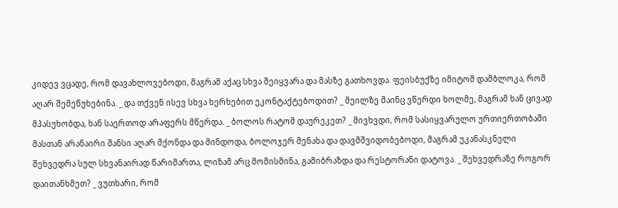კიდევ ვცადე, რომ დავახლოვებოდი, მაგრამ აქაც სხვა შეიყვარა და მასზე გათხოვდა. ფეისბუქზე იმიტომ დამბლოკა, რომ აღარ შემეწუხებინა. _ და თქვენ ისევ სხვა ხერხებით ეკონტაქტებოდით? _ მეილზე მაინც ვწერდი ხოლმე, მაგრამ ხან ცივად მპასუხობდა, ხან საერთოდ არაფერს მწერდა. _ ბოლოს რატომ დაურეკეთ? _ მივხვდი, რომ სასიყვარულო ურთიერთობაში მასთან არანაირი შანსი აღარ მქონდა და მინდოდა, ბოლოჯერ მენახა და დავმშვიდობებოდი, მაგრამ უკანასკნელი შეხვედრა სულ სხვანაირად წარიმართა, ლიზამ არც მომისმინა, გამიბრაზდა და რესტორანი დატოვა. _ შეხვედრაზე როგორ დაითანხმეთ? _ ვუთხარი, რომ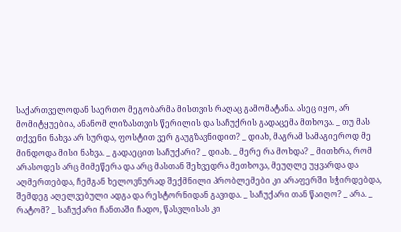საქართველოდან საერთო მეგობარმა მისთვის რაღაც გამომატანა. ასეც იყო, არ მომიტყუებია, ანანომ ლიზასთვის წერილის და საჩუქრის გადაცემა მთხოვა. _ თუ მას თქვენი ნახვა არ სურდა, ფოსტით ვერ გაუგზავნიდით? _ დიახ, მაგრამ სამაგიეროდ მე მინდოდა მისი ნახვა. _ გადაეცით საჩუქარი? _ დიახ. _ მერე რა მოხდა? _ მითხრა, რომ არასოდეს არც მიმეწერა და არც მასთან შეხვედრა მეთხოვა, მეუღლე უყვარდა და აღმერთებდა, ჩემგან ხელოვნურად შექმნილი პრობლემები კი არაფერში სჭირდებდა, შემდეგ აღელვებული ადგა და რესტორნიდან გავიდა. _ საჩუქარი თან წაიღო? _ არა. _ რატომ? _ საჩუქარი ჩანთაში ჩადო, წასვლისას კი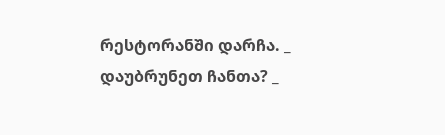რესტორანში დარჩა. _ დაუბრუნეთ ჩანთა? _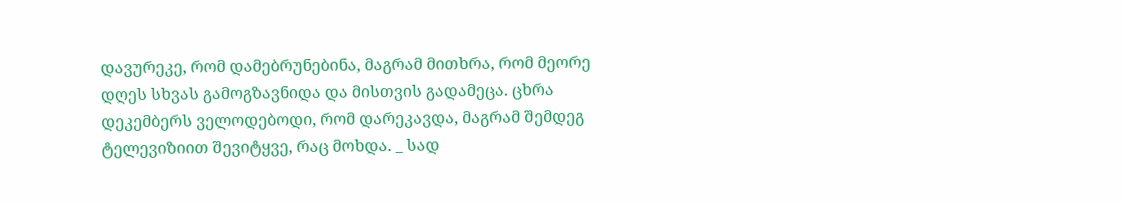დავურეკე, რომ დამებრუნებინა, მაგრამ მითხრა, რომ მეორე დღეს სხვას გამოგზავნიდა და მისთვის გადამეცა. ცხრა დეკემბერს ველოდებოდი, რომ დარეკავდა, მაგრამ შემდეგ ტელევიზიით შევიტყვე, რაც მოხდა. _ სად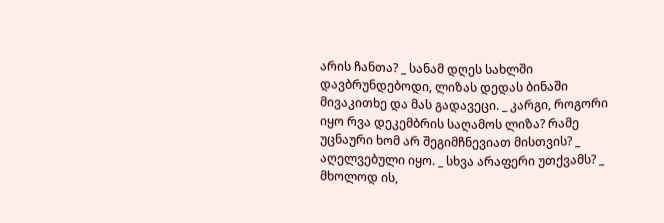არის ჩანთა? _ სანამ დღეს სახლში დავბრუნდებოდი, ლიზას დედას ბინაში მივაკითხე და მას გადავეცი. _ კარგი, როგორი იყო რვა დეკემბრის საღამოს ლიზა? რამე უცნაური ხომ არ შეგიმჩნევიათ მისთვის? _ აღელვებული იყო. _ სხვა არაფერი უთქვამს? _ მხოლოდ ის,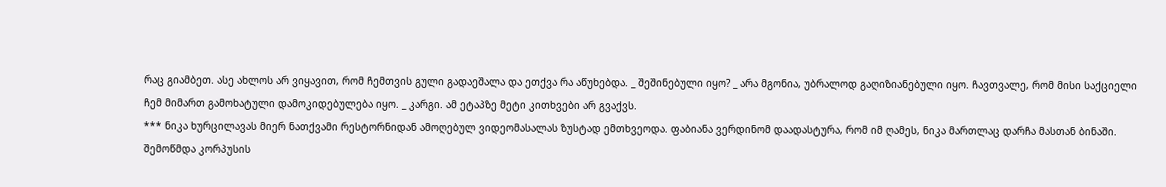რაც გიამბეთ. ასე ახლოს არ ვიყავით, რომ ჩემთვის გული გადაეშალა და ეთქვა რა აწუხებდა. _ შეშინებული იყო? _ არა მგონია, უბრალოდ გაღიზიანებული იყო. ჩავთვალე, რომ მისი საქციელი ჩემ მიმართ გამოხატული დამოკიდებულება იყო. _ კარგი. ამ ეტაპზე მეტი კითხვები არ გვაქვს.
*** ნიკა ხურცილავას მიერ ნათქვამი რესტორნიდან ამოღებულ ვიდეომასალას ზუსტად ემთხვეოდა. ფაბიანა ვერდინომ დაადასტურა, რომ იმ ღამეს, ნიკა მართლაც დარჩა მასთან ბინაში. შემოწმდა კორპუსის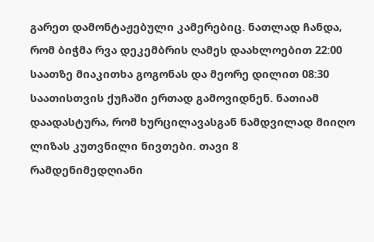გარეთ დამონტაჟებული კამერებიც. ნათლად ჩანდა, რომ ბიჭმა რვა დეკემბრის ღამეს დაახლოებით 22:00 საათზე მიაკითხა გოგონას და მეორე დილით 08:30 საათისთვის ქუჩაში ერთად გამოვიდნენ. ნათიამ დაადასტურა, რომ ხურცილავასგან ნამდვილად მიიღო ლიზას კუთვნილი ნივთები. თავი 8
რამდენიმედღიანი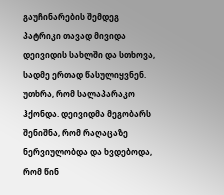გაუჩინარების შემდეგ პატრიკი თავად მივიდა დეივიდის სახლში და სთხოვა, სადმე ერთად წასულიყვნენ. უთხრა, რომ სალაპარაკო ჰქონდა. დეივიდმა მეგობარს შენიშნა, რომ რაღაცაზე ნერვიულობდა და ხვდებოდა, რომ წინ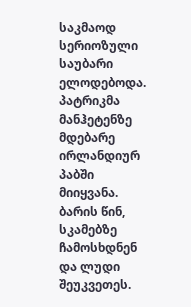საკმაოდ სერიოზული საუბარი ელოდებოდა. პატრიკმა მანჰეტენზე მდებარე ირლანდიურ პაბში მიიყვანა. ბარის წინ, სკამებზე ჩამოსხდნენ და ლუდი შეუკვეთეს.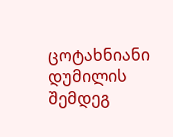ცოტახნიანი დუმილის შემდეგ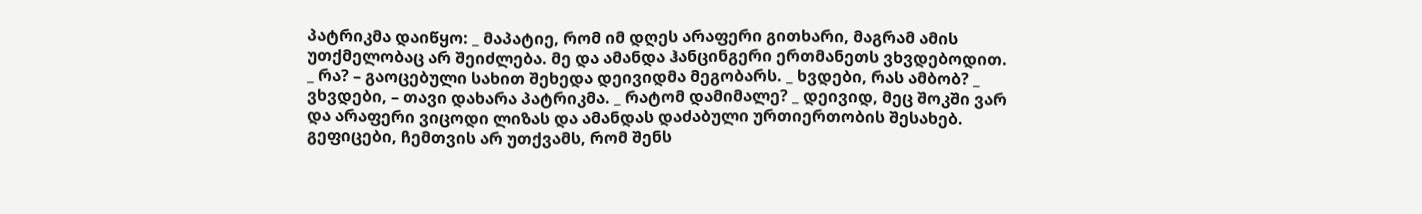პატრიკმა დაიწყო: _ მაპატიე, რომ იმ დღეს არაფერი გითხარი, მაგრამ ამის უთქმელობაც არ შეიძლება. მე და ამანდა ჰანცინგერი ერთმანეთს ვხვდებოდით. _ რა? – გაოცებული სახით შეხედა დეივიდმა მეგობარს. _ ხვდები, რას ამბობ? _ ვხვდები, – თავი დახარა პატრიკმა. _ რატომ დამიმალე? _ დეივიდ, მეც შოკში ვარ და არაფერი ვიცოდი ლიზას და ამანდას დაძაბული ურთიერთობის შესახებ. გეფიცები, ჩემთვის არ უთქვამს, რომ შენს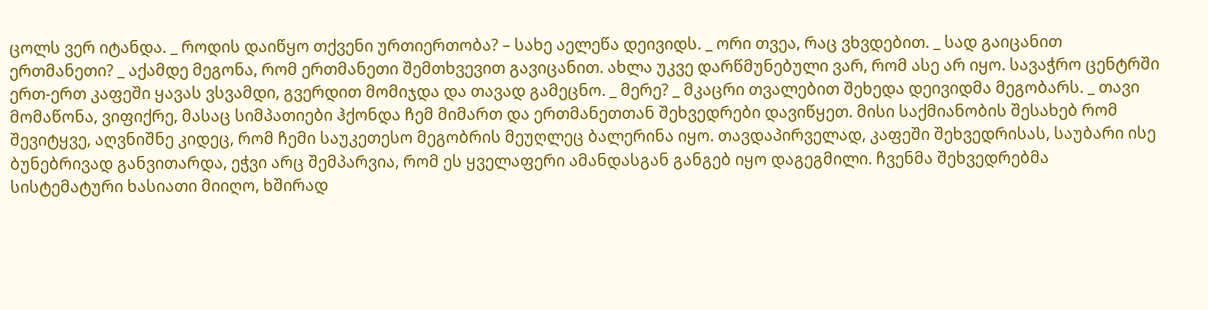ცოლს ვერ იტანდა. _ როდის დაიწყო თქვენი ურთიერთობა? – სახე აელეწა დეივიდს. _ ორი თვეა, რაც ვხვდებით. _ სად გაიცანით ერთმანეთი? _ აქამდე მეგონა, რომ ერთმანეთი შემთხვევით გავიცანით. ახლა უკვე დარწმუნებული ვარ, რომ ასე არ იყო. სავაჭრო ცენტრში ერთ-ერთ კაფეში ყავას ვსვამდი, გვერდით მომიჯდა და თავად გამეცნო. _ მერე? _ მკაცრი თვალებით შეხედა დეივიდმა მეგობარს. _ თავი მომაწონა, ვიფიქრე, მასაც სიმპათიები ჰქონდა ჩემ მიმართ და ერთმანეთთან შეხვედრები დავიწყეთ. მისი საქმიანობის შესახებ რომ შევიტყვე, აღვნიშნე კიდეც, რომ ჩემი საუკეთესო მეგობრის მეუღლეც ბალერინა იყო. თავდაპირველად, კაფეში შეხვედრისას, საუბარი ისე ბუნებრივად განვითარდა, ეჭვი არც შემპარვია, რომ ეს ყველაფერი ამანდასგან განგებ იყო დაგეგმილი. ჩვენმა შეხვედრებმა სისტემატური ხასიათი მიიღო, ხშირად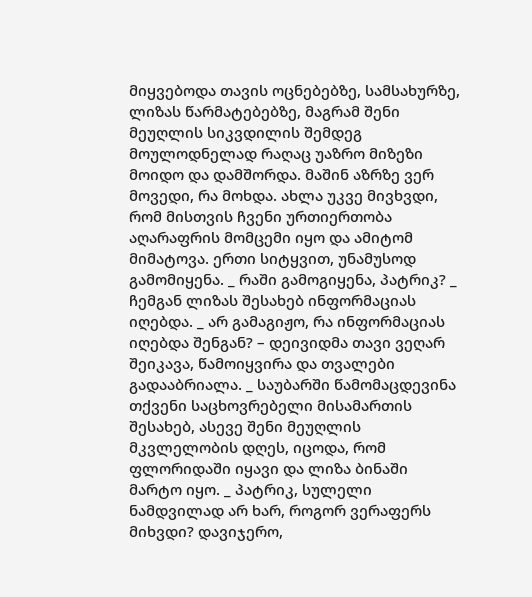მიყვებოდა თავის ოცნებებზე, სამსახურზე, ლიზას წარმატებებზე, მაგრამ შენი მეუღლის სიკვდილის შემდეგ მოულოდნელად რაღაც უაზრო მიზეზი მოიდო და დამშორდა. მაშინ აზრზე ვერ მოვედი, რა მოხდა. ახლა უკვე მივხვდი, რომ მისთვის ჩვენი ურთიერთობა აღარაფრის მომცემი იყო და ამიტომ მიმატოვა. ერთი სიტყვით, უნამუსოდ გამომიყენა. _ რაში გამოგიყენა, პატრიკ? _ ჩემგან ლიზას შესახებ ინფორმაციას იღებდა. _ არ გამაგიჟო, რა ინფორმაციას იღებდა შენგან? – დეივიდმა თავი ვეღარ შეიკავა, წამოიყვირა და თვალები გადააბრიალა. _ საუბარში წამომაცდევინა თქვენი საცხოვრებელი მისამართის შესახებ, ასევე შენი მეუღლის მკვლელობის დღეს, იცოდა, რომ ფლორიდაში იყავი და ლიზა ბინაში მარტო იყო. _ პატრიკ, სულელი ნამდვილად არ ხარ, როგორ ვერაფერს მიხვდი? დავიჯერო,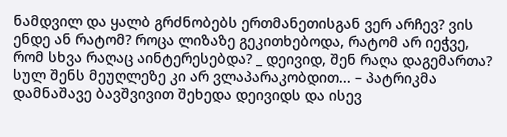ნამდვილ და ყალბ გრძნობებს ერთმანეთისგან ვერ არჩევ? ვის ენდე ან რატომ? როცა ლიზაზე გეკითხებოდა, რატომ არ იეჭვე, რომ სხვა რაღაც აინტერესებდა? _ დეივიდ, შენ რაღა დაგემართა? სულ შენს მეუღლეზე კი არ ვლაპარაკობდით... – პატრიკმა დამნაშავე ბავშვივით შეხედა დეივიდს და ისევ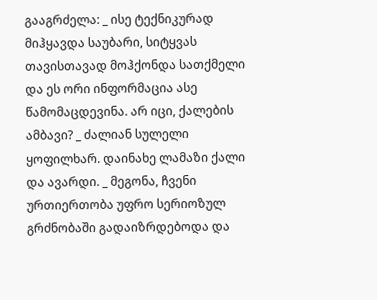გააგრძელა: _ ისე ტექნიკურად მიჰყავდა საუბარი, სიტყვას თავისთავად მოჰქონდა სათქმელი და ეს ორი ინფორმაცია ასე წამომაცდევინა. არ იცი, ქალების ამბავი? _ ძალიან სულელი ყოფილხარ. დაინახე ლამაზი ქალი და ავარდი. _ მეგონა, ჩვენი ურთიერთობა უფრო სერიოზულ გრძნობაში გადაიზრდებოდა და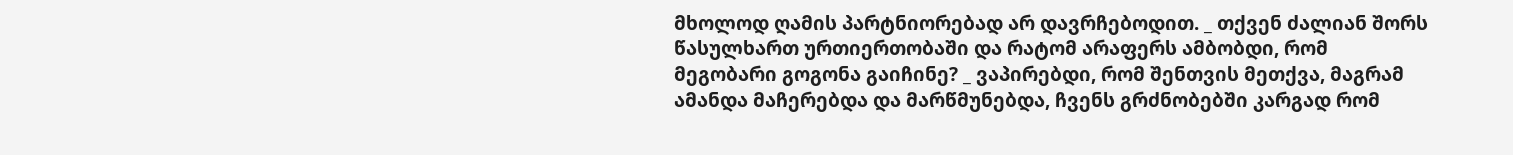მხოლოდ ღამის პარტნიორებად არ დავრჩებოდით. _ თქვენ ძალიან შორს წასულხართ ურთიერთობაში და რატომ არაფერს ამბობდი, რომ მეგობარი გოგონა გაიჩინე? _ ვაპირებდი, რომ შენთვის მეთქვა, მაგრამ ამანდა მაჩერებდა და მარწმუნებდა, ჩვენს გრძნობებში კარგად რომ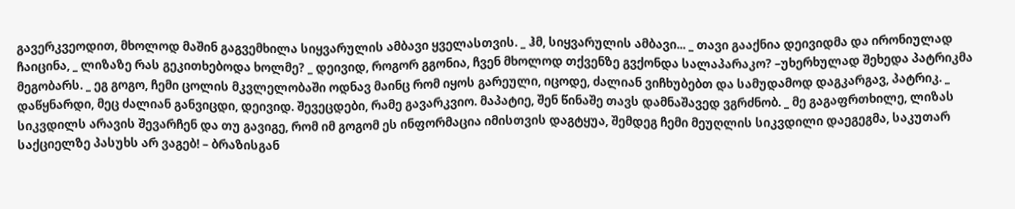გავერკვეოდით, მხოლოდ მაშინ გაგვემხილა სიყვარულის ამბავი ყველასთვის. _ ჰმ, სიყვარულის ამბავი... _ თავი გააქნია დეივიდმა და ირონიულად ჩაიცინა, _ ლიზაზე რას გეკითხებოდა ხოლმე? _ დეივიდ, როგორ გგონია, ჩვენ მხოლოდ თქვენზე გვქონდა სალაპარაკო? –უხერხულად შეხედა პატრიკმა მეგობარს. _ ეგ გოგო, ჩემი ცოლის მკვლელობაში ოდნავ მაინც რომ იყოს გარეული, იცოდე, ძალიან ვიჩხუბებთ და სამუდამოდ დაგკარგავ, პატრიკ. _ დაწყნარდი, მეც ძალიან განვიცდი, დეივიდ. შევეცდები, რამე გავარკვიო. მაპატიე, შენ წინაშე თავს დამნაშავედ ვგრძნობ. _ მე გაგაფრთხილე, ლიზას სიკვდილს არავის შევარჩენ და თუ გავიგე, რომ იმ გოგომ ეს ინფორმაცია იმისთვის დაგტყუა, შემდეგ ჩემი მეუღლის სიკვდილი დაეგეგმა, საკუთარ საქციელზე პასუხს არ ვაგებ! – ბრაზისგან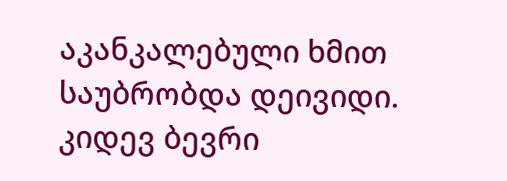აკანკალებული ხმით საუბრობდა დეივიდი. კიდევ ბევრი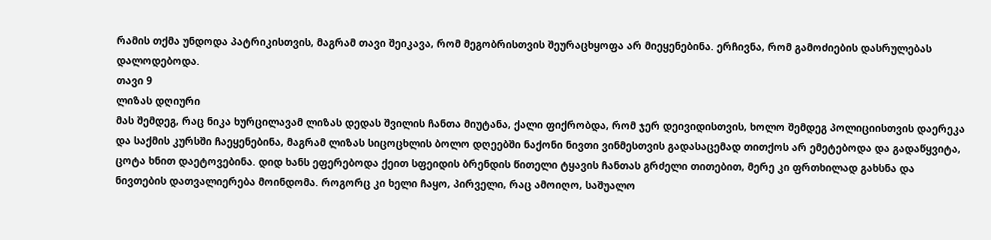რამის თქმა უნდოდა პატრიკისთვის, მაგრამ თავი შეიკავა, რომ მეგობრისთვის შეურაცხყოფა არ მიეყენებინა. ერჩივნა, რომ გამოძიების დასრულებას დალოდებოდა.
თავი 9
ლიზას დღიური
მას შემდეგ, რაც ნიკა ხურცილავამ ლიზას დედას შვილის ჩანთა მიუტანა, ქალი ფიქრობდა, რომ ჯერ დეივიდისთვის, ხოლო შემდეგ პოლიციისთვის დაერეკა და საქმის კურსში ჩაეყენებინა, მაგრამ ლიზას სიცოცხლის ბოლო დღეებში ნაქონი ნივთი ვინმესთვის გადასაცემად თითქოს არ ემეტებოდა და გადაწყვიტა, ცოტა ხნით დაეტოვებინა. დიდ ხანს ეფერებოდა ქეით სფეიდის ბრენდის წითელი ტყავის ჩანთას გრძელი თითებით, მერე კი ფრთხილად გახსნა და ნივთების დათვალიერება მოინდომა. როგორც კი ხელი ჩაყო, პირველი, რაც ამოიღო, საშუალო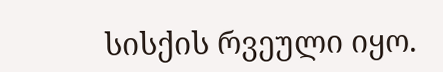სისქის რვეული იყო.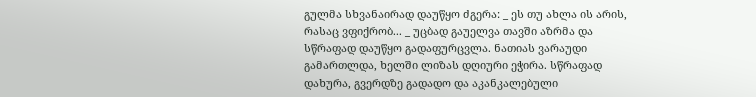გულმა სხვანაირად დაუწყო ძგერა: _ ეს თუ ახლა ის არის, რასაც ვფიქრობ... _ უცბად გაუელვა თავში აზრმა და სწრაფად დაუწყო გადაფურცვლა. ნათიას ვარაუდი გამართლდა, ხელში ლიზას დღიური ეჭირა. სწრაფად დახურა, გვერდზე გადადო და აკანკალებული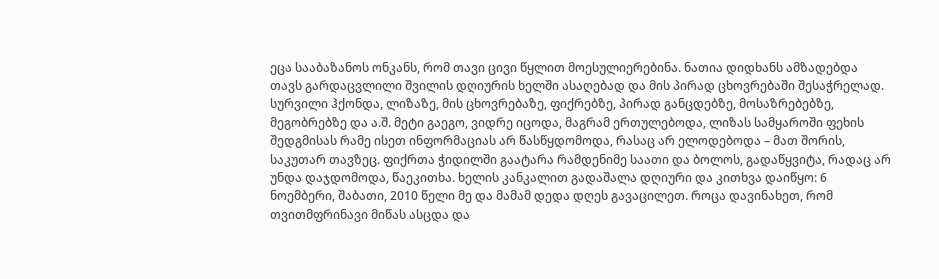ეცა სააბაზანოს ონკანს, რომ თავი ცივი წყლით მოესულიერებინა. ნათია დიდხანს ამზადებდა თავს გარდაცვლილი შვილის დღიურის ხელში ასაღებად და მის პირად ცხოვრებაში შესაჭრელად. სურვილი ჰქონდა, ლიზაზე, მის ცხოვრებაზე, ფიქრებზე, პირად განცდებზე, მოსაზრებებზე, მეგობრებზე და ა.შ. მეტი გაეგო, ვიდრე იცოდა, მაგრამ ერთულებოდა, ლიზას სამყაროში ფეხის შედგმისას რამე ისეთ ინფორმაციას არ წასწყდომოდა, რასაც არ ელოდებოდა – მათ შორის, საკუთარ თავზეც. ფიქრთა ჭიდილში გაატარა რამდენიმე საათი და ბოლოს, გადაწყვიტა, რადაც არ უნდა დაჯდომოდა, წაეკითხა. ხელის კანკალით გადაშალა დღიური და კითხვა დაიწყო: 6 ნოემბერი, შაბათი, 2010 წელი მე და მამამ დედა დღეს გავაცილეთ. როცა დავინახეთ, რომ თვითმფრინავი მიწას ასცდა და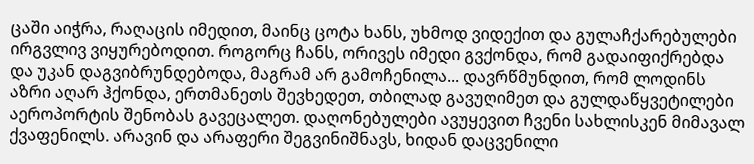ცაში აიჭრა, რაღაცის იმედით, მაინც ცოტა ხანს, უხმოდ ვიდექით და გულაჩქარებულები ირგვლივ ვიყურებოდით. როგორც ჩანს, ორივეს იმედი გვქონდა, რომ გადაიფიქრებდა და უკან დაგვიბრუნდებოდა, მაგრამ არ გამოჩენილა... დავრწმუნდით, რომ ლოდინს აზრი აღარ ჰქონდა, ერთმანეთს შევხედეთ, თბილად გავუღიმეთ და გულდაწყვეტილები აეროპორტის შენობას გავეცალეთ. დაღონებულები ავუყევით ჩვენი სახლისკენ მიმავალ ქვაფენილს. არავინ და არაფერი შეგვინიშნავს, ხიდან დაცვენილი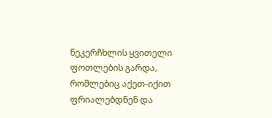ნეკერჩხლის ყვითელი ფოთლების გარდა, რომლებიც აქეთ-იქით ფრიალებდნენ და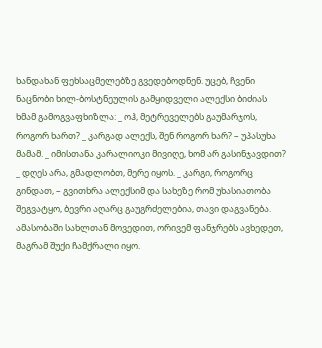ხანდახან ფეხსაცმელებზე გვედებოდნენ. უცებ, ჩვენი ნაცნობი ხილ-ბოსტნეულის გამყიდველი ალექსი ბიძიას ხმამ გამოგვაფხიზლა: _ ოჰ, მეტრეველებს გაუმარჯოს, როგორ ხართ? _ კარგად ალექს, შენ როგორ ხარ? – უპასუხა მამამ. _ იმისთანა კარალიოკი მივიღე, ხომ არ გასინჯავდით? _ დღეს არა, გმადლობთ, მერე იყოს. _ კარგი, როგორც გინდათ, – გვითხრა ალექსიმ და სახეზე რომ უხასიათობა შეგვატყო, ბევრი აღარც გაუგრძელებია, თავი დაგვანება. ამასობაში სახლთან მოვედით, ორივემ ფანჯრებს ავხედეთ, მაგრამ შუქი ჩამქრალი იყო.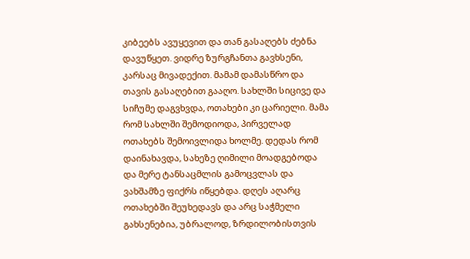კიბეებს ავუყევით და თან გასაღებს ძებნა დავუწყეთ. ვიდრე ზურგჩანთა გავხსენი, კარსაც მივადექით. მამამ დამასწრო და თავის გასაღებით გააღო. სახლში სიცივე და სიჩუმე დაგვხვდა, ოთახები კი ცარიელი. მამა რომ სახლში შემოდიოდა, პირველად ოთახებს შემოივლიდა ხოლმე. დედას რომ დაინახავდა, სახეზე ღიმილი მოადგებოდა და მერე ტანსაცმლის გამოცვლას და ვახშამზე ფიქრს იწყებდა. დღეს აღარც ოთახებში შეუხედავს და არც საჭმელი გახსენებია, უბრალოდ, ზრდილობისთვის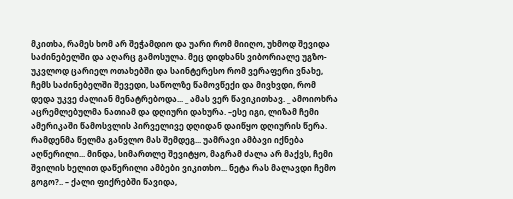მკითხა, რამეს ხომ არ შეჭამდიო და უარი რომ მიიღო, უხმოდ შევიდა საძინებელში და აღარც გამოსულა. მეც დიდხანს ვიბორიალე უგზო-უკვლოდ ცარიელ ოთახებში და საინტერესო რომ ვერაფერი ვნახე, ჩემს საძინებელში შევედი, საწოლზე წამოვწექი და მივხვდი, რომ დედა უკვე ძალიან მენატრებოდა... _ ამას ვერ წავიკითხავ. _ ამოიოხრა აცრემლებულმა ნათიამ და დღიური დახურა. –ესე იგი, ლიზამ ჩემი ამერიკაში წამოსვლის პირველივე დღიდან დაიწყო დღიურის წერა. რამდენმა წელმა განვლო მას შემდეგ... უამრავი ამბავი იქნება აღწერილი... მინდა, სიმართლე შევიტყო, მაგრამ ძალა არ მაქვს, ჩემი შვილის ხელით დაწერილი ამბები ვიკითხო... ნეტა რას მალავდი ჩემო გოგო?.. – ქალი ფიქრებში წავიდა,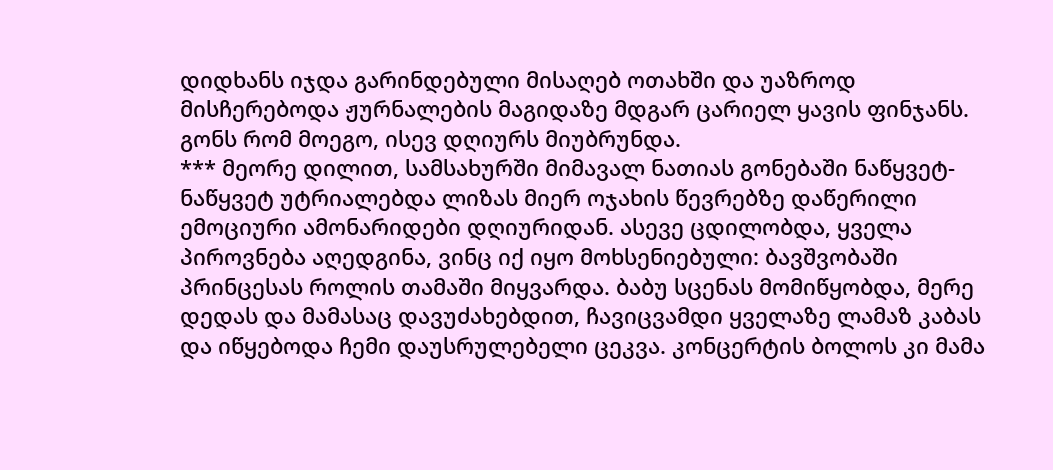დიდხანს იჯდა გარინდებული მისაღებ ოთახში და უაზროდ მისჩერებოდა ჟურნალების მაგიდაზე მდგარ ცარიელ ყავის ფინჯანს. გონს რომ მოეგო, ისევ დღიურს მიუბრუნდა.
*** მეორე დილით, სამსახურში მიმავალ ნათიას გონებაში ნაწყვეტ-ნაწყვეტ უტრიალებდა ლიზას მიერ ოჯახის წევრებზე დაწერილი ემოციური ამონარიდები დღიურიდან. ასევე ცდილობდა, ყველა პიროვნება აღედგინა, ვინც იქ იყო მოხსენიებული: ბავშვობაში პრინცესას როლის თამაში მიყვარდა. ბაბუ სცენას მომიწყობდა, მერე დედას და მამასაც დავუძახებდით, ჩავიცვამდი ყველაზე ლამაზ კაბას და იწყებოდა ჩემი დაუსრულებელი ცეკვა. კონცერტის ბოლოს კი მამა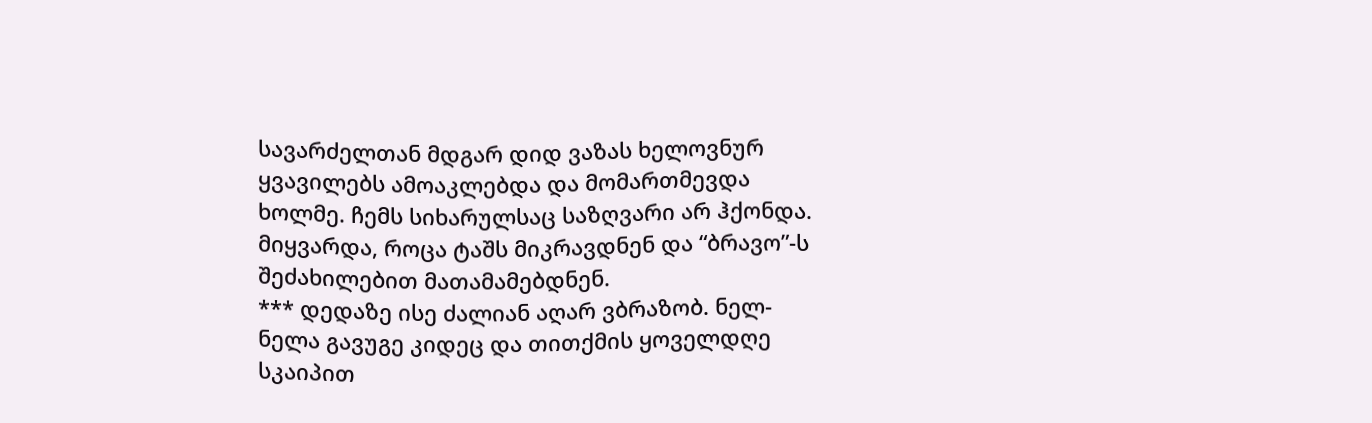სავარძელთან მდგარ დიდ ვაზას ხელოვნურ ყვავილებს ამოაკლებდა და მომართმევდა ხოლმე. ჩემს სიხარულსაც საზღვარი არ ჰქონდა. მიყვარდა, როცა ტაშს მიკრავდნენ და “ბრავო”-ს შეძახილებით მათამამებდნენ.
*** დედაზე ისე ძალიან აღარ ვბრაზობ. ნელ-ნელა გავუგე კიდეც და თითქმის ყოველდღე სკაიპით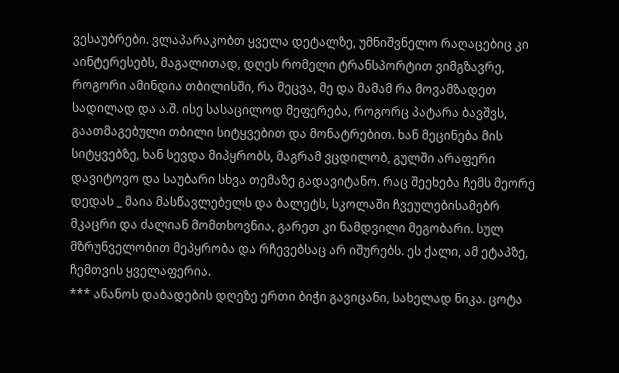ვესაუბრები. ვლაპარაკობთ ყველა დეტალზე, უმნიშვნელო რაღაცებიც კი აინტერესებს, მაგალითად, დღეს რომელი ტრანსპორტით ვიმგზავრე, როგორი ამინდია თბილისში, რა მეცვა, მე და მამამ რა მოვამზადეთ სადილად და ა.შ. ისე სასაცილოდ მეფერება, როგორც პატარა ბავშვს, გაათმაგებული თბილი სიტყვებით და მონატრებით. ხან მეცინება მის სიტყვებზე, ხან სევდა მიპყრობს, მაგრამ ვცდილობ, გულში არაფერი დავიტოვო და საუბარი სხვა თემაზე გადავიტანო. რაც შეეხება ჩემს მეორე დედას _ მაია მასწავლებელს და ბალეტს, სკოლაში ჩვეულებისამებრ მკაცრი და ძალიან მომთხოვნია, გარეთ კი ნამდვილი მეგობარი. სულ მზრუნველობით მეპყრობა და რჩევებსაც არ იშურებს. ეს ქალი, ამ ეტაპზე, ჩემთვის ყველაფერია.
*** ანანოს დაბადების დღეზე ერთი ბიჭი გავიცანი, სახელად ნიკა. ცოტა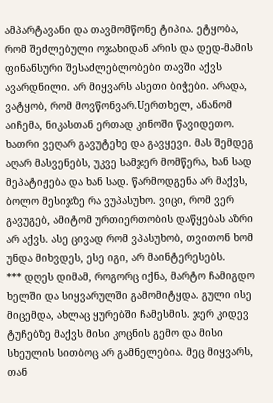ამპარტავანი და თავმომწონე ტიპია. ეტყობა, რომ შეძლებული ოჯახიდან არის და დედ-მამის ფინანსური შესაძლებლობები თავში აქვს ავარდნილი. არ მიყვარს ასეთი ბიჭები. არადა, ვატყობ, რომ მოვწონვარ.Uერთხელ, ანანომ აიჩემა, ნიკასთან ერთად კინოში წავიდეთო. ხათრი ვეღარ გავუტეხე და გავყევი. მას შემდეგ აღარ მასვენებს, უკვე სამჯერ მომწერა, ხან სად მეპატიჟება და ხან სად. წარმოდგენა არ მაქვს, ბოლო მესიჯზე რა ვუპასუხო. ვიცი, რომ ვერ გავუგებ, ამიტომ ურთიერთობის დაწყებას აზრი არ აქვს. ასე ცივად რომ ვპასუხობ, თვითონ ხომ უნდა მიხვდეს, ესე იგი, არ მაინტერესებს.
*** დღეს დიმამ, როგორც იქნა, მარტო ჩამიგდო ხელში და სიყვარულში გამომიტყდა. გული ისე მიცემდა, ახლაც ყურებში ჩამესმის. ჯერ კიდევ ტუჩებზე მაქვს მისი კოცნის გემო და მისი სხეულის სითბოც არ გამნელებია. მეც მიყვარს, თან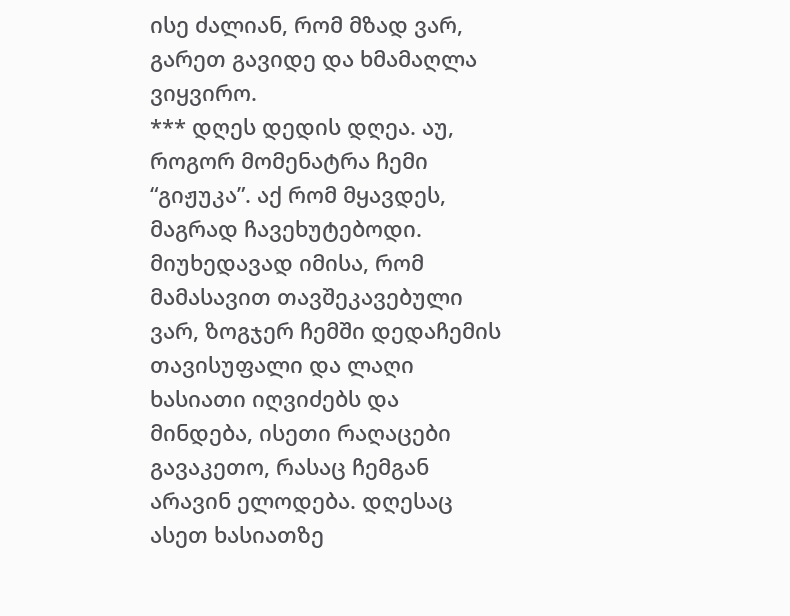ისე ძალიან, რომ მზად ვარ, გარეთ გავიდე და ხმამაღლა ვიყვირო.
*** დღეს დედის დღეა. აუ, როგორ მომენატრა ჩემი “გიჟუკა”. აქ რომ მყავდეს, მაგრად ჩავეხუტებოდი. მიუხედავად იმისა, რომ მამასავით თავშეკავებული ვარ, ზოგჯერ ჩემში დედაჩემის თავისუფალი და ლაღი ხასიათი იღვიძებს და მინდება, ისეთი რაღაცები გავაკეთო, რასაც ჩემგან არავინ ელოდება. დღესაც ასეთ ხასიათზე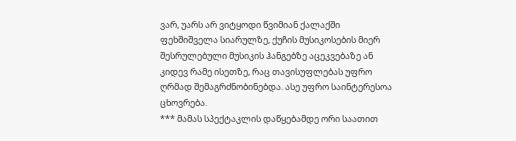ვარ, უარს არ ვიტყოდი წვიმიან ქალაქში ფეხშიშველა სიარულზე, ქუჩის მუსიკოსების მიერ შესრულებული მუსიკის ჰანგებზე აცეკვებაზე ან კიდევ რამე ისეთზე, რაც თავისუფლებას უფრო ღრმად შემაგრძნობინებდა. ასე უფრო საინტერესოა ცხოვრება.
*** მამას სპექტაკლის დაწყებამდე ორი საათით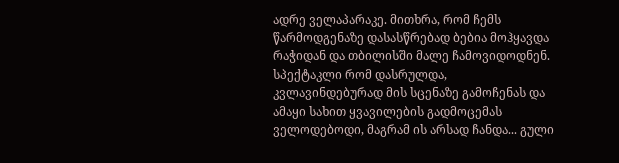ადრე ველაპარაკე. მითხრა, რომ ჩემს წარმოდგენაზე დასასწრებად ბებია მოჰყავდა რაჭიდან და თბილისში მალე ჩამოვიდოდნენ. სპექტაკლი რომ დასრულდა, კვლავინდებურად მის სცენაზე გამოჩენას და ამაყი სახით ყვავილების გადმოცემას ველოდებოდი, მაგრამ ის არსად ჩანდა... გული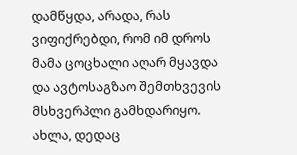დამწყდა, არადა, რას ვიფიქრებდი, რომ იმ დროს მამა ცოცხალი აღარ მყავდა და ავტოსაგზაო შემთხვევის მსხვერპლი გამხდარიყო. ახლა, დედაც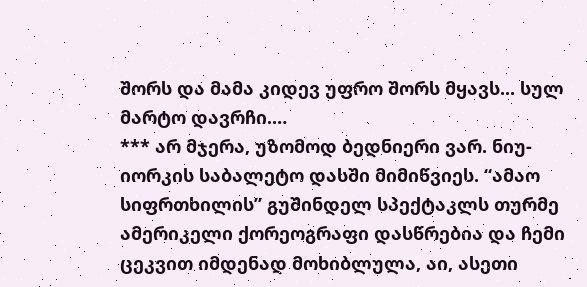შორს და მამა კიდევ უფრო შორს მყავს... სულ მარტო დავრჩი.…
*** არ მჯერა, უზომოდ ბედნიერი ვარ. ნიუ-იორკის საბალეტო დასში მიმიწვიეს. “ამაო სიფრთხილის” გუშინდელ სპექტაკლს თურმე ამერიკელი ქორეოგრაფი დასწრებია და ჩემი ცეკვით იმდენად მოხიბლულა, აი, ასეთი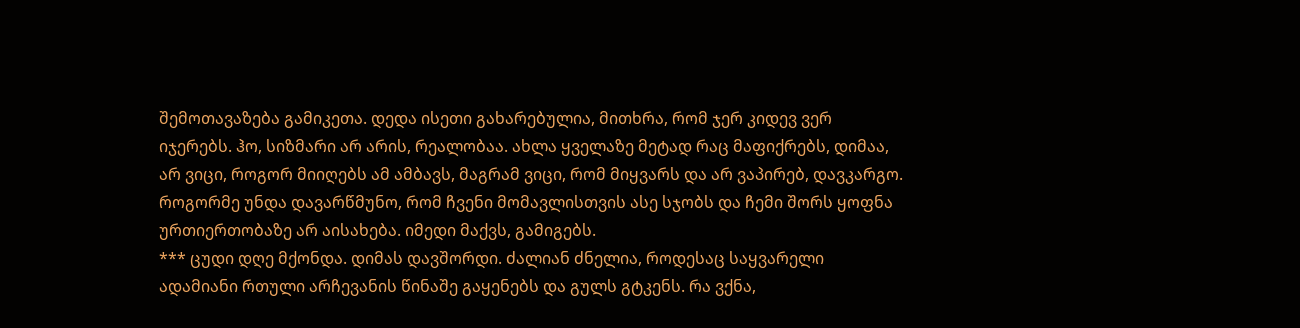შემოთავაზება გამიკეთა. დედა ისეთი გახარებულია, მითხრა, რომ ჯერ კიდევ ვერ იჯერებს. ჰო, სიზმარი არ არის, რეალობაა. ახლა ყველაზე მეტად რაც მაფიქრებს, დიმაა, არ ვიცი, როგორ მიიღებს ამ ამბავს, მაგრამ ვიცი, რომ მიყვარს და არ ვაპირებ, დავკარგო. როგორმე უნდა დავარწმუნო, რომ ჩვენი მომავლისთვის ასე სჯობს და ჩემი შორს ყოფნა ურთიერთობაზე არ აისახება. იმედი მაქვს, გამიგებს.
*** ცუდი დღე მქონდა. დიმას დავშორდი. ძალიან ძნელია, როდესაც საყვარელი ადამიანი რთული არჩევანის წინაშე გაყენებს და გულს გტკენს. რა ვქნა,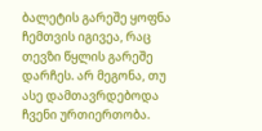ბალეტის გარეშე ყოფნა ჩემთვის იგივეა, რაც თევზი წყლის გარეშე დარჩეს. არ მეგონა, თუ ასე დამთავრდებოდა ჩვენი ურთიერთობა.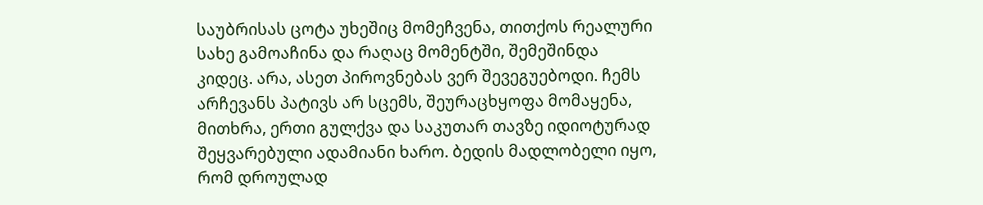საუბრისას ცოტა უხეშიც მომეჩვენა, თითქოს რეალური სახე გამოაჩინა და რაღაც მომენტში, შემეშინდა კიდეც. არა, ასეთ პიროვნებას ვერ შევეგუებოდი. ჩემს არჩევანს პატივს არ სცემს, შეურაცხყოფა მომაყენა, მითხრა, ერთი გულქვა და საკუთარ თავზე იდიოტურად შეყვარებული ადამიანი ხარო. ბედის მადლობელი იყო, რომ დროულად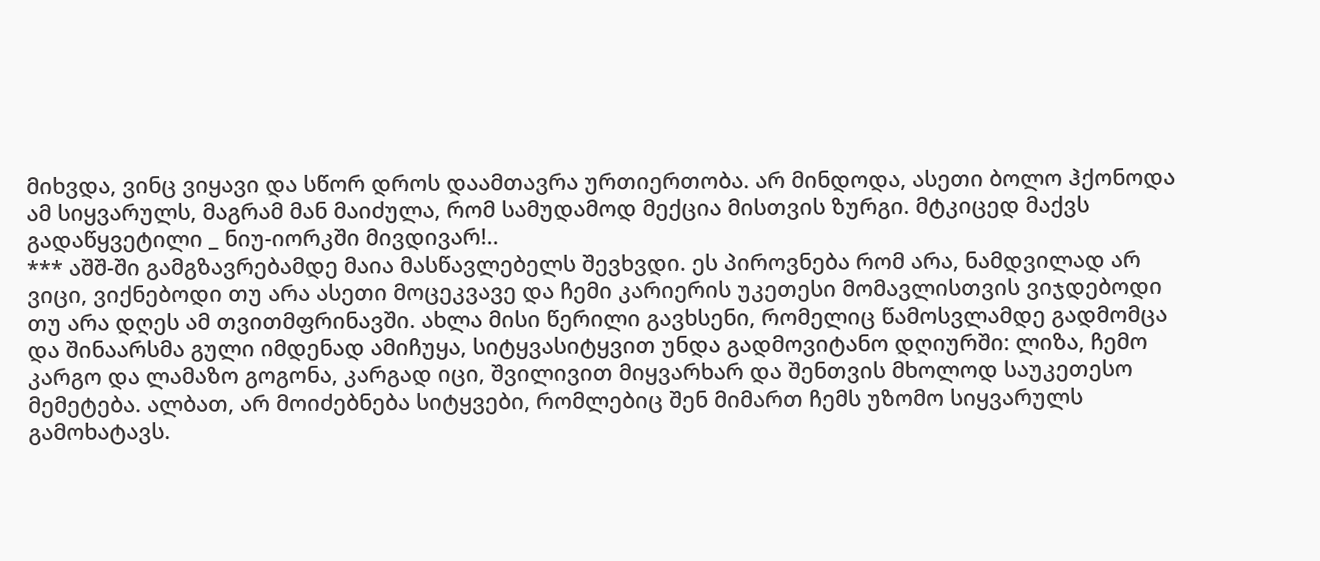მიხვდა, ვინც ვიყავი და სწორ დროს დაამთავრა ურთიერთობა. არ მინდოდა, ასეთი ბოლო ჰქონოდა ამ სიყვარულს, მაგრამ მან მაიძულა, რომ სამუდამოდ მექცია მისთვის ზურგი. მტკიცედ მაქვს გადაწყვეტილი _ ნიუ-იორკში მივდივარ!..
*** აშშ-ში გამგზავრებამდე მაია მასწავლებელს შევხვდი. ეს პიროვნება რომ არა, ნამდვილად არ ვიცი, ვიქნებოდი თუ არა ასეთი მოცეკვავე და ჩემი კარიერის უკეთესი მომავლისთვის ვიჯდებოდი თუ არა დღეს ამ თვითმფრინავში. ახლა მისი წერილი გავხსენი, რომელიც წამოსვლამდე გადმომცა და შინაარსმა გული იმდენად ამიჩუყა, სიტყვასიტყვით უნდა გადმოვიტანო დღიურში: ლიზა, ჩემო კარგო და ლამაზო გოგონა, კარგად იცი, შვილივით მიყვარხარ და შენთვის მხოლოდ საუკეთესო მემეტება. ალბათ, არ მოიძებნება სიტყვები, რომლებიც შენ მიმართ ჩემს უზომო სიყვარულს გამოხატავს.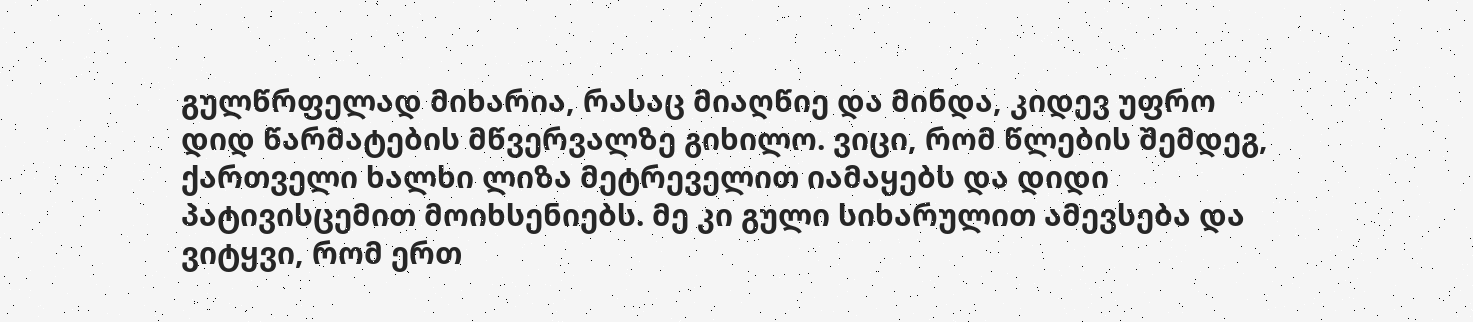გულწრფელად მიხარია, რასაც მიაღწიე და მინდა, კიდევ უფრო დიდ წარმატების მწვერვალზე გიხილო. ვიცი, რომ წლების შემდეგ, ქართველი ხალხი ლიზა მეტრეველით იამაყებს და დიდი პატივისცემით მოიხსენიებს. მე კი გული სიხარულით ამევსება და ვიტყვი, რომ ერთ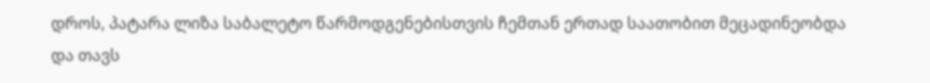დროს, პატარა ლიზა საბალეტო წარმოდგენებისთვის ჩემთან ერთად საათობით მეცადინეობდა და თავს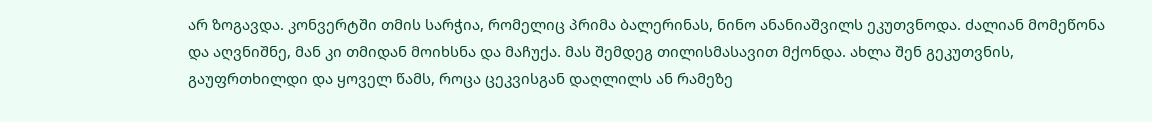არ ზოგავდა. კონვერტში თმის სარჭია, რომელიც პრიმა ბალერინას, ნინო ანანიაშვილს ეკუთვნოდა. ძალიან მომეწონა და აღვნიშნე, მან კი თმიდან მოიხსნა და მაჩუქა. მას შემდეგ თილისმასავით მქონდა. ახლა შენ გეკუთვნის, გაუფრთხილდი და ყოველ წამს, როცა ცეკვისგან დაღლილს ან რამეზე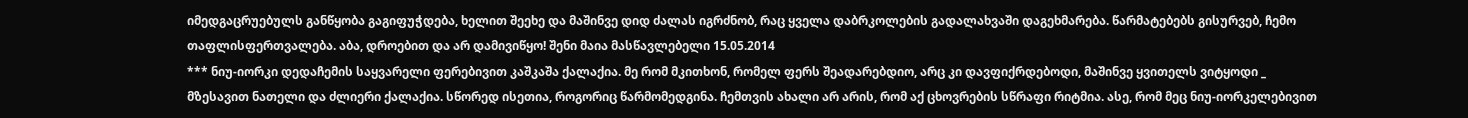იმედგაცრუებულს განწყობა გაგიფუჭდება, ხელით შეეხე და მაშინვე დიდ ძალას იგრძნობ, რაც ყველა დაბრკოლების გადალახვაში დაგეხმარება. წარმატებებს გისურვებ, ჩემო თაფლისფერთვალება. აბა, დროებით და არ დამივიწყო! შენი მაია მასწავლებელი 15.05.2014
*** ნიუ-იორკი დედაჩემის საყვარელი ფერებივით კაშკაშა ქალაქია. მე რომ მკითხონ, რომელ ფერს შეადარებდიო, არც კი დავფიქრდებოდი, მაშინვე ყვითელს ვიტყოდი _ მზესავით ნათელი და ძლიერი ქალაქია. სწორედ ისეთია, როგორიც წარმომედგინა. ჩემთვის ახალი არ არის, რომ აქ ცხოვრების სწრაფი რიტმია. ასე, რომ მეც ნიუ-იორკელებივით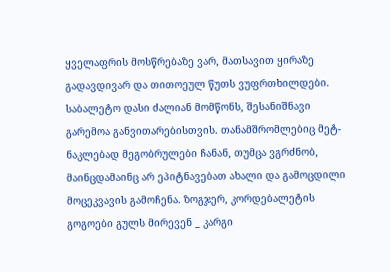ყველაფრის მოსწრებაზე ვარ, მათსავით ყირაზე გადავდივარ და თითოეულ წუთს ვუფრთხილდები. საბალეტო დასი ძალიან მომწონს, შესანიშნავი გარემოა განვითარებისთვის. თანამშრომლებიც მეტ-ნაკლებად მეგობრულები ჩანან, თუმცა ვგრძნობ, მაინცდამაინც არ ეპიტნავებათ ახალი და გამოცდილი მოცეკვავის გამოჩენა. ზოგჯერ, კორდებალეტის გოგოები გულს მირევენ _ კარგი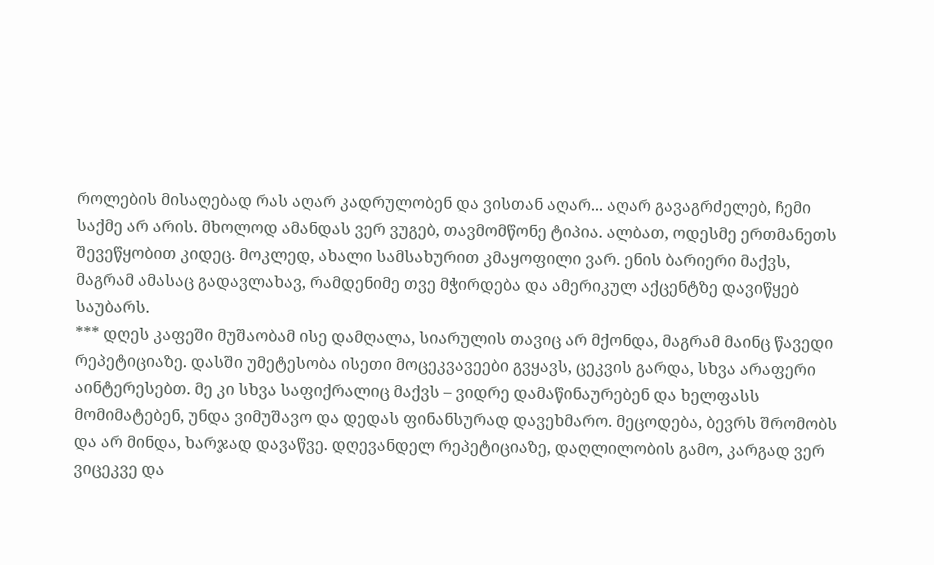როლების მისაღებად რას აღარ კადრულობენ და ვისთან აღარ... აღარ გავაგრძელებ, ჩემი საქმე არ არის. მხოლოდ ამანდას ვერ ვუგებ, თავმომწონე ტიპია. ალბათ, ოდესმე ერთმანეთს შევეწყობით კიდეც. მოკლედ, ახალი სამსახურით კმაყოფილი ვარ. ენის ბარიერი მაქვს, მაგრამ ამასაც გადავლახავ, რამდენიმე თვე მჭირდება და ამერიკულ აქცენტზე დავიწყებ საუბარს.
*** დღეს კაფეში მუშაობამ ისე დამღალა, სიარულის თავიც არ მქონდა, მაგრამ მაინც წავედი რეპეტიციაზე. დასში უმეტესობა ისეთი მოცეკვავეები გვყავს, ცეკვის გარდა, სხვა არაფერი აინტერესებთ. მე კი სხვა საფიქრალიც მაქვს – ვიდრე დამაწინაურებენ და ხელფასს მომიმატებენ, უნდა ვიმუშავო და დედას ფინანსურად დავეხმარო. მეცოდება, ბევრს შრომობს და არ მინდა, ხარჯად დავაწვე. დღევანდელ რეპეტიციაზე, დაღლილობის გამო, კარგად ვერ ვიცეკვე და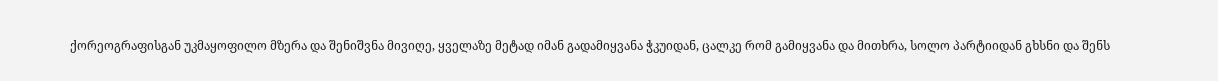ქორეოგრაფისგან უკმაყოფილო მზერა და შენიშვნა მივიღე, ყველაზე მეტად იმან გადამიყვანა ჭკუიდან, ცალკე რომ გამიყვანა და მითხრა, სოლო პარტიიდან გხსნი და შენს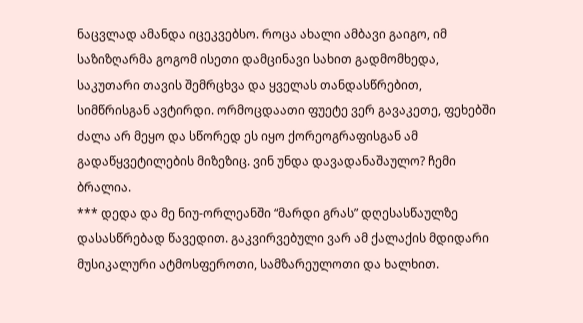ნაცვლად ამანდა იცეკვებსო. როცა ახალი ამბავი გაიგო, იმ საზიზღარმა გოგომ ისეთი დამცინავი სახით გადმომხედა, საკუთარი თავის შემრცხვა და ყველას თანდასწრებით, სიმწრისგან ავტირდი. ორმოცდაათი ფუეტე ვერ გავაკეთე, ფეხებში ძალა არ მეყო და სწორედ ეს იყო ქორეოგრაფისგან ამ გადაწყვეტილების მიზეზიც. ვინ უნდა დავადანაშაულო? ჩემი ბრალია.
*** დედა და მე ნიუ-ორლეანში “მარდი გრას” დღესასწაულზე დასასწრებად წავედით. გაკვირვებული ვარ ამ ქალაქის მდიდარი მუსიკალური ატმოსფეროთი, სამზარეულოთი და ხალხით.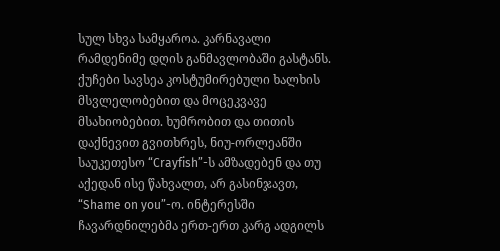სულ სხვა სამყაროა. კარნავალი რამდენიმე დღის განმავლობაში გასტანს. ქუჩები სავსეა კოსტუმირებული ხალხის მსვლელობებით და მოცეკვავე მსახიობებით. ხუმრობით და თითის დაქნევით გვითხრეს, ნიუ-ორლეანში საუკეთესო “Crayfish”-ს ამზადებენ და თუ აქედან ისე წახვალთ, არ გასინჯავთ, “Shame on you”-ო. ინტერესში ჩავარდნილებმა ერთ-ერთ კარგ ადგილს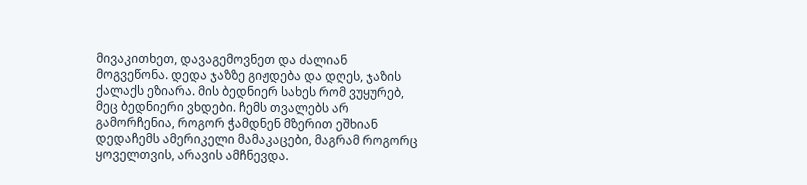მივაკითხეთ, დავაგემოვნეთ და ძალიან მოგვეწონა. დედა ჯაზზე გიჟდება და დღეს, ჯაზის ქალაქს ეზიარა. მის ბედნიერ სახეს რომ ვუყურებ, მეც ბედნიერი ვხდები. ჩემს თვალებს არ გამორჩენია, როგორ ჭამდნენ მზერით ეშხიან დედაჩემს ამერიკელი მამაკაცები, მაგრამ როგორც ყოველთვის, არავის ამჩნევდა.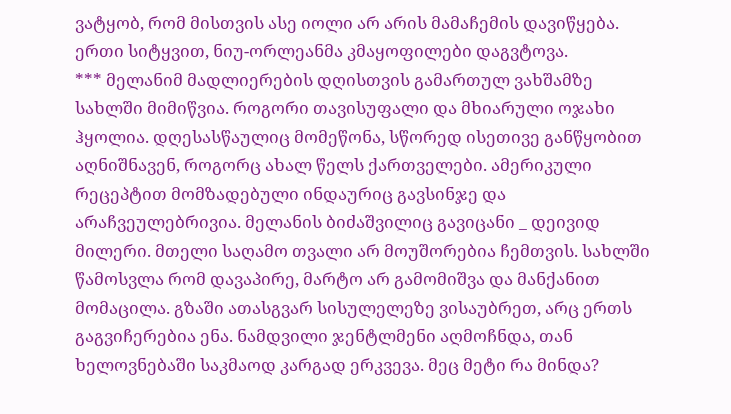ვატყობ, რომ მისთვის ასე იოლი არ არის მამაჩემის დავიწყება. ერთი სიტყვით, ნიუ-ორლეანმა კმაყოფილები დაგვტოვა.
*** მელანიმ მადლიერების დღისთვის გამართულ ვახშამზე სახლში მიმიწვია. როგორი თავისუფალი და მხიარული ოჯახი ჰყოლია. დღესასწაულიც მომეწონა, სწორედ ისეთივე განწყობით აღნიშნავენ, როგორც ახალ წელს ქართველები. ამერიკული რეცეპტით მომზადებული ინდაურიც გავსინჯე და არაჩვეულებრივია. მელანის ბიძაშვილიც გავიცანი _ დეივიდ მილერი. მთელი საღამო თვალი არ მოუშორებია ჩემთვის. სახლში წამოსვლა რომ დავაპირე, მარტო არ გამომიშვა და მანქანით მომაცილა. გზაში ათასგვარ სისულელეზე ვისაუბრეთ, არც ერთს გაგვიჩერებია ენა. ნამდვილი ჯენტლმენი აღმოჩნდა, თან ხელოვნებაში საკმაოდ კარგად ერკვევა. მეც მეტი რა მინდა?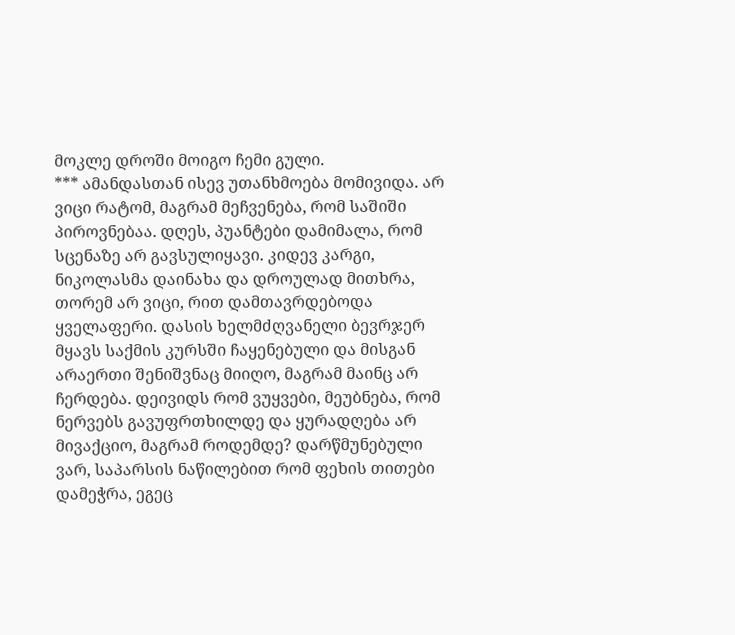მოკლე დროში მოიგო ჩემი გული.
*** ამანდასთან ისევ უთანხმოება მომივიდა. არ ვიცი რატომ, მაგრამ მეჩვენება, რომ საშიში პიროვნებაა. დღეს, პუანტები დამიმალა, რომ სცენაზე არ გავსულიყავი. კიდევ კარგი, ნიკოლასმა დაინახა და დროულად მითხრა, თორემ არ ვიცი, რით დამთავრდებოდა ყველაფერი. დასის ხელმძღვანელი ბევრჯერ მყავს საქმის კურსში ჩაყენებული და მისგან არაერთი შენიშვნაც მიიღო, მაგრამ მაინც არ ჩერდება. დეივიდს რომ ვუყვები, მეუბნება, რომ ნერვებს გავუფრთხილდე და ყურადღება არ მივაქციო, მაგრამ როდემდე? დარწმუნებული ვარ, საპარსის ნაწილებით რომ ფეხის თითები დამეჭრა, ეგეც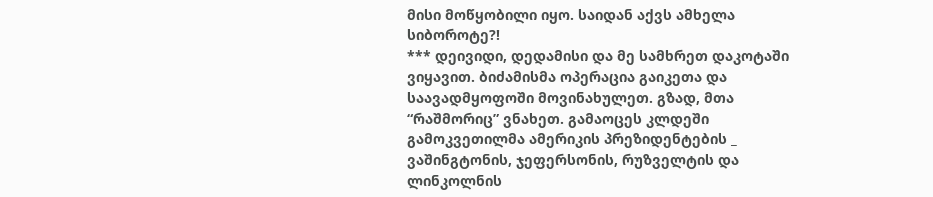მისი მოწყობილი იყო. საიდან აქვს ამხელა სიბოროტე?!
*** დეივიდი, დედამისი და მე სამხრეთ დაკოტაში ვიყავით. ბიძამისმა ოპერაცია გაიკეთა და საავადმყოფოში მოვინახულეთ. გზად, მთა “რაშმორიც” ვნახეთ. გამაოცეს კლდეში გამოკვეთილმა ამერიკის პრეზიდენტების _ ვაშინგტონის, ჯეფერსონის, რუზველტის და ლინკოლნის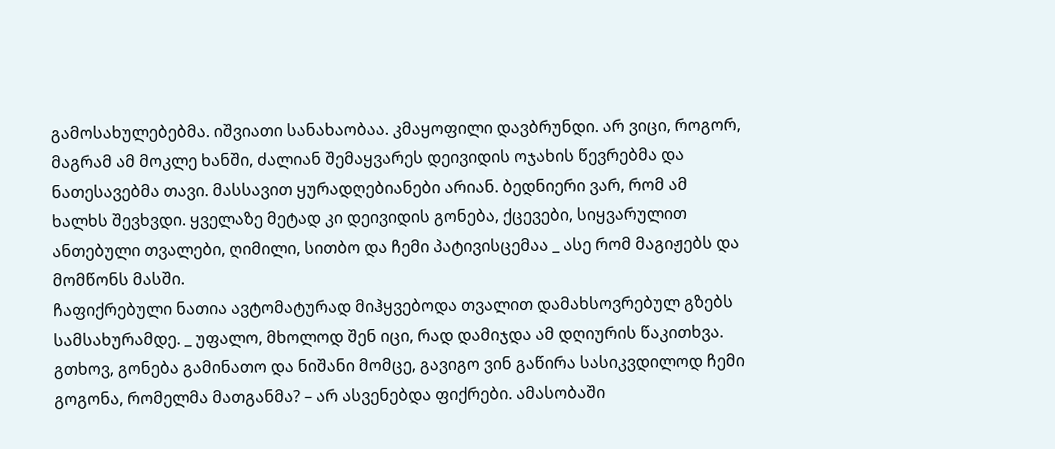გამოსახულებებმა. იშვიათი სანახაობაა. კმაყოფილი დავბრუნდი. არ ვიცი, როგორ, მაგრამ ამ მოკლე ხანში, ძალიან შემაყვარეს დეივიდის ოჯახის წევრებმა და ნათესავებმა თავი. მასსავით ყურადღებიანები არიან. ბედნიერი ვარ, რომ ამ ხალხს შევხვდი. ყველაზე მეტად კი დეივიდის გონება, ქცევები, სიყვარულით ანთებული თვალები, ღიმილი, სითბო და ჩემი პატივისცემაა _ ასე რომ მაგიჟებს და მომწონს მასში.
ჩაფიქრებული ნათია ავტომატურად მიჰყვებოდა თვალით დამახსოვრებულ გზებს სამსახურამდე. _ უფალო, მხოლოდ შენ იცი, რად დამიჯდა ამ დღიურის წაკითხვა. გთხოვ, გონება გამინათო და ნიშანი მომცე, გავიგო ვინ გაწირა სასიკვდილოდ ჩემი გოგონა, რომელმა მათგანმა? – არ ასვენებდა ფიქრები. ამასობაში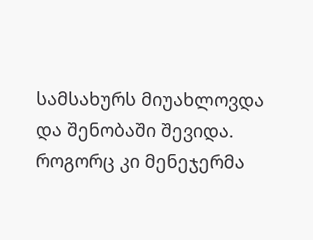სამსახურს მიუახლოვდა და შენობაში შევიდა. როგორც კი მენეჯერმა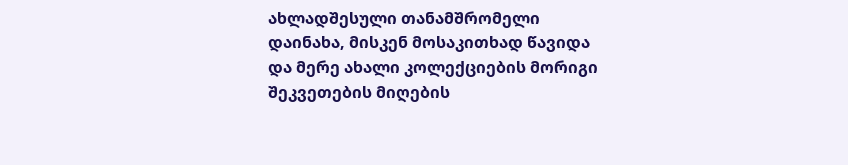ახლადშესული თანამშრომელი დაინახა, მისკენ მოსაკითხად წავიდა და მერე ახალი კოლექციების მორიგი შეკვეთების მიღების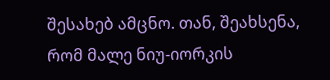შესახებ ამცნო. თან, შეახსენა, რომ მალე ნიუ-იორკის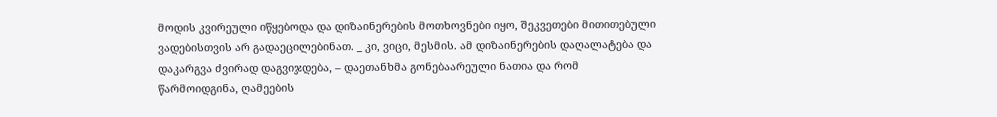მოდის კვირეული იწყებოდა და დიზაინერების მოთხოვნები იყო, შეკვეთები მითითებული ვადებისთვის არ გადაეცილებინათ. _ კი, ვიცი, მესმის. ამ დიზაინერების დაღალატება და დაკარგვა ძვირად დაგვიჯდება, – დაეთანხმა გონებაარეული ნათია და რომ წარმოიდგინა, ღამეების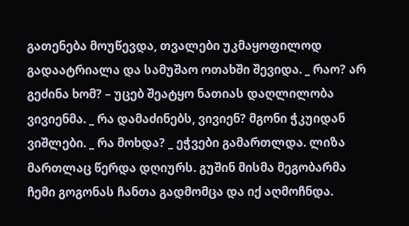გათენება მოუწევდა, თვალები უკმაყოფილოდ გადაატრიალა და სამუშაო ოთახში შევიდა. _ რაო? არ გეძინა ხომ? – უცებ შეატყო ნათიას დაღლილობა ვივიენმა. _ რა დამაძინებს, ვივიენ? მგონი ჭკუიდან ვიშლები. _ რა მოხდა? _ ეჭვები გამართლდა. ლიზა მართლაც წერდა დღიურს. გუშინ მისმა მეგობარმა ჩემი გოგონას ჩანთა გადმომცა და იქ აღმოჩნდა.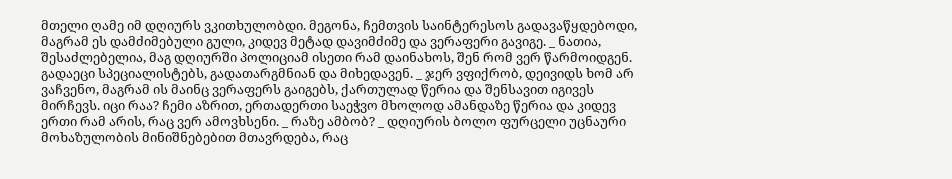მთელი ღამე იმ დღიურს ვკითხულობდი. მეგონა, ჩემთვის საინტერესოს გადავაწყდებოდი, მაგრამ ეს დამძიმებული გული, კიდევ მეტად დავიმძიმე და ვერაფერი გავიგე. _ ნათია, შესაძლებელია, მაგ დღიურში პოლიციამ ისეთი რამ დაინახოს, შენ რომ ვერ წარმოიდგენ. გადაეცი სპეციალისტებს, გადათარგმნიან და მიხედავენ. _ ჯერ ვფიქრობ, დეივიდს ხომ არ ვაჩვენო, მაგრამ ის მაინც ვერაფერს გაიგებს, ქართულად წერია და შენსავით იგივეს მირჩევს. იცი რაა? ჩემი აზრით, ერთადერთი საეჭვო მხოლოდ ამანდაზე წერია და კიდევ ერთი რამ არის, რაც ვერ ამოვხსენი. _ რაზე ამბობ? _ დღიურის ბოლო ფურცელი უცნაური მოხაზულობის მინიშნებებით მთავრდება, რაც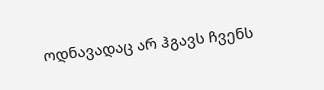ოდნავადაც არ ჰგავს ჩვენს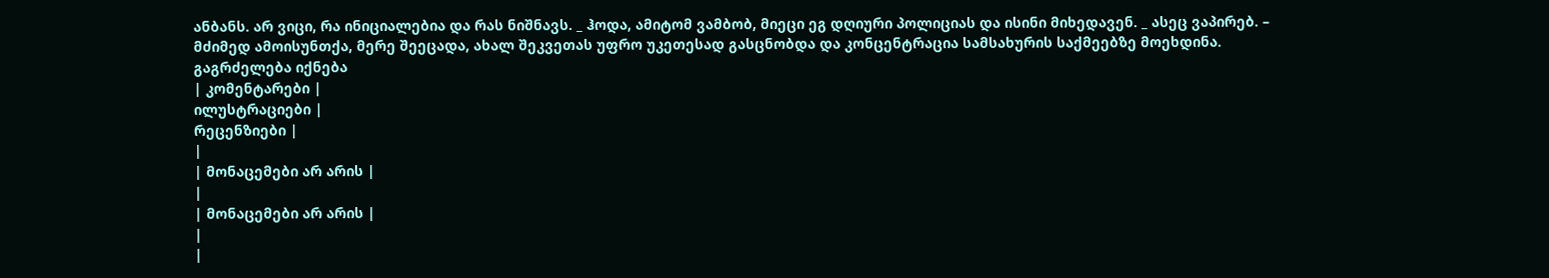ანბანს. არ ვიცი, რა ინიციალებია და რას ნიშნავს. _ ჰოდა, ამიტომ ვამბობ, მიეცი ეგ დღიური პოლიციას და ისინი მიხედავენ. _ ასეც ვაპირებ. – მძიმედ ამოისუნთქა, მერე შეეცადა, ახალ შეკვეთას უფრო უკეთესად გასცნობდა და კონცენტრაცია სამსახურის საქმეებზე მოეხდინა.
გაგრძელება იქნება
| კომენტარები |
ილუსტრაციები |
რეცენზიები |
|
| მონაცემები არ არის |
|
| მონაცემები არ არის |
|
|